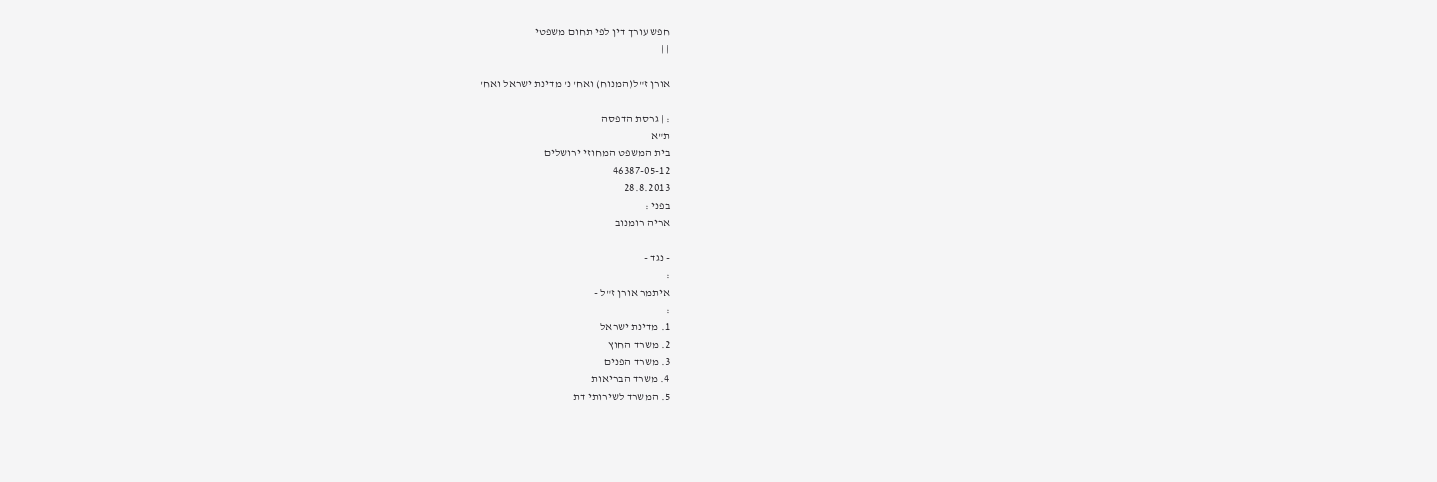חפש עורך דין לפי תחום משפטי
| |

אורן ז"ל(המנוח) ואח' נ' מדינת ישראל ואח'

: | גרסת הדפסה
ת"א
בית המשפט המחוזי ירושלים
46387-05-12
28.8.2013
בפני :
אריה רומנוב

- נגד -
:
איתמר אורן ז"ל -
:
1. מדינת ישראל
2. משרד החוץ
3. משרד הפנים
4. משרד הבריאות
5. המשרד לשירותי דת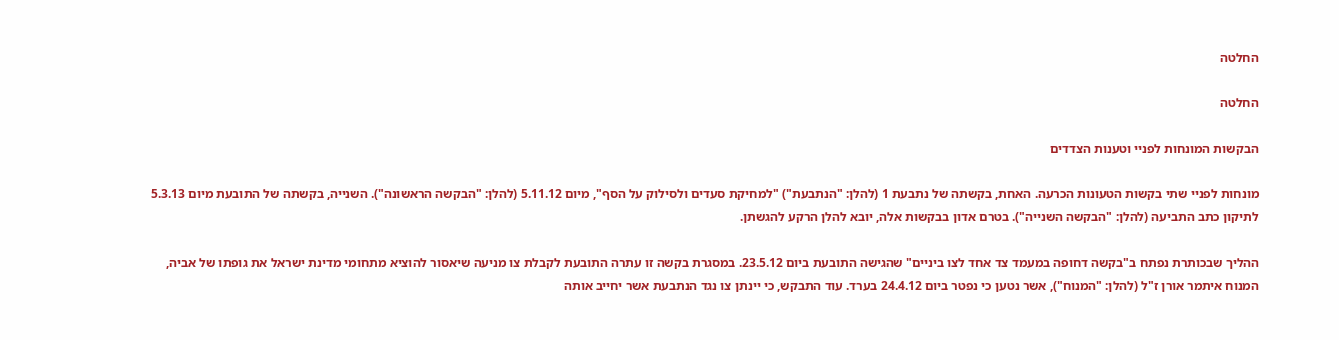החלטה

החלטה

הבקשות המונחות לפניי וטענות הצדדים

מונחות לפניי שתי בקשות הטעונות הכרעה. האחת, בקשתה של נתבעת 1 (להלן: "הנתבעת") "למחיקת סעדים ולסילוק על הסף", מיום 5.11.12 (להלן: "הבקשה הראשונה"). השנייה, בקשתה של התובעת מיום 5.3.13 לתיקון כתב התביעה (להלן: "הבקשה השנייה"). בטרם אדון בבקשות אלה, יובא להלן הרקע להגשתן.

ההליך שבכותרת נפתח ב"בקשה דחופה במעמד צד אחד לצו ביניים" שהגישה התובעת ביום 23.5.12. במסגרת בקשה זו עתרה התובעת לקבלת צו מניעה שיאסור להוציא מתחומי מדינת ישראל את גופתו של אביה, המנוח איתמר אורן ז"ל (להלן: "המנוח"), אשר נטען כי נפטר ביום 24.4.12 בערד. עוד התבקש, כי יינתן צו נגד הנתבעת אשר יחייב אותה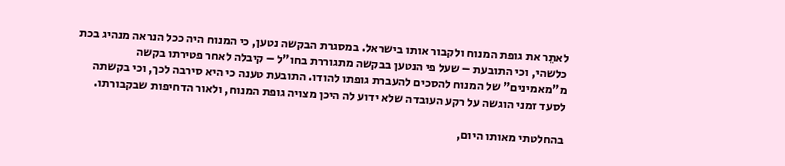לאתֵר את גופת המנוח ולקבור אותו בישראל. במסגרת הבקשה נטען, כי המנוח היה ככל הנראה מנהיג בכת כלשהי, וכי התובעת – שעל פי הנטען בבקשה מתגוררת בחו"ל – קיבלה לאחר פטירתו בקשה מ"מאמינים" של המנוח להסכים להעברת גופתו להודו. התובעת טענה כי היא סירבה לכך, וכי בקשתה לסעד זמני הוגשה על רקע העובדה שלא ידוע לה היכן מצויה גופת המנוח, ולאור הדחיפות שבקבורתו.

בהחלטתי מאותו היום,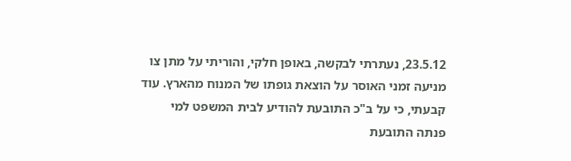23.5.12, נעתרתי לבקשה, באופן חלקי, והוריתי על מתן צו מניעה זמני האוסר על הוצאת גופתו של המנוח מהארץ. עוד קבעתי, כי על ב"כ התובעת להודיע לבית המשפט למי פנתה התובעת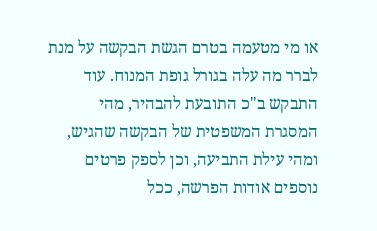או מי מטעמה בטרם הגשת הבקשה על מנת לברר מה עלה בגורל גופת המנוח. עוד התבקש ב"כ התובעת להבהיר, מהי המסגרת המשפטית של הבקשה שהגיש, ומהי עילת התביעה, וכן לספק פרטים נוספים אודות הפרשה, ככל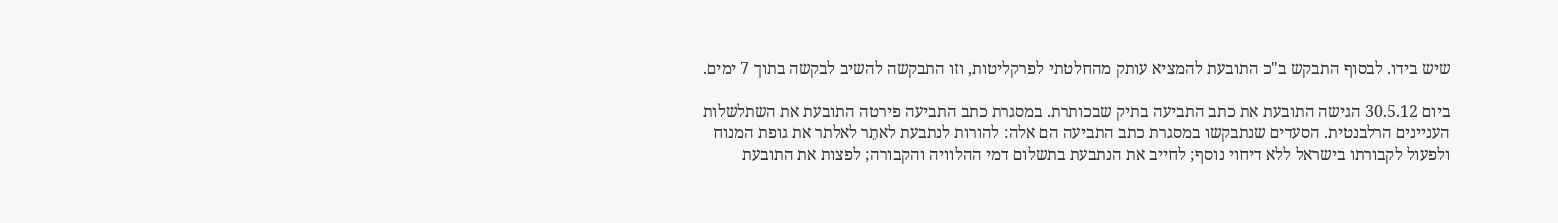שיש בידו. לבסוף התבקש ב"כ התובעת להמציא עותק מהחלטתי לפרקליטות, וזו התבקשה להשיב לבקשה בתוך 7 ימים.

ביום 30.5.12 הגישה התובעת את כתב התביעה בתיק שבכותרת. במסגרת כתב התביעה פירטה התובעת את השתלשלות העניינים הרלבנטית. הסעדים שנתבקשו במסגרת כתב התביעה הם אלה: להורות לנתבעת לאתֵר לאלתר את גופת המנוח ולפעול לקבורתו בישראל ללא דיחוי נוסף; לחייב את הנתבעת בתשלום דמי ההלוויה והקבורה; לפצות את התובעת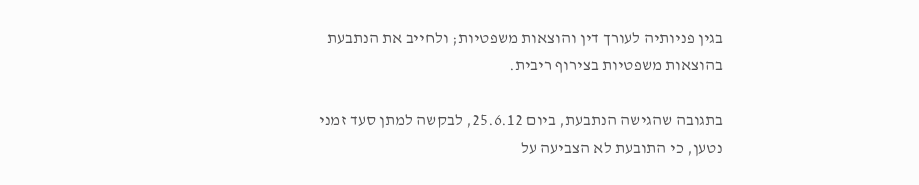בגין פניותיה לעורך דין והוצאות משפטיות; ולחייב את הנתבעת בהוצאות משפטיות בצירוף ריבית.

בתגובה שהגישה הנתבעת, ביום 25.6.12, לבקשה למתן סעד זמני נטען, כי התובעת לא הצביעה על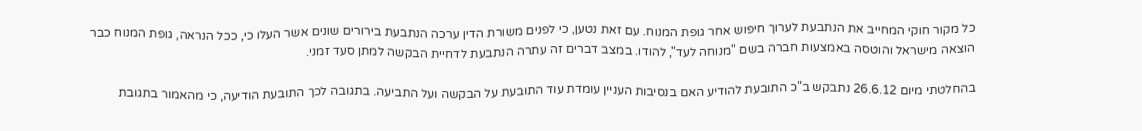כל מקור חוקי המחייב את הנתבעת לערוך חיפוש אחר גופת המנוח. עם זאת נטען, כי לפנים משורת הדין ערכה הנתבעת בירורים שונים אשר העלו כי, ככל הנראה, גופת המנוח כבר הוצאה מישראל והוטסה באמצעות חברה בשם "מנוחה לעד", להודו. במצב דברים זה עתרה הנתבעת לדחיית הבקשה למתן סעד זמני.

בהחלטתי מיום 26.6.12 נתבקש ב"כ התובעת להודיע האם בנסיבות העניין עומדת עוד התובעת על הבקשה ועל התביעה. בתגובה לכך התובעת הודיעה, כי מהאמור בתגובת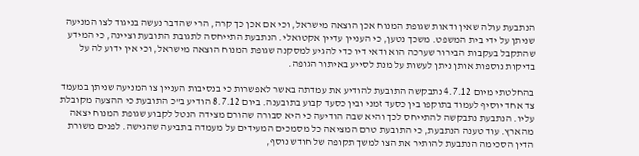הנתבעת עולה שאין ודאות שגופת המנוח אכן הוצאה מישראל, וכי אם אכן כך קרה, הרי שהדבר נעשה בניגוד לצו המניעה שניתן על ידי בית המשפט. משכך נטען, כי העניין עדיין אקטואלי. הנתבעת התייחסה לתגובת התובעת וציינה, כי המידע שהתקבל בעקבות הבירור שערכה הוא ודאי דיו כדי להגיע למסקנה שגופת המנוח הוצאה מישראל, וכי אין ידוע לה על בדיקות נוספות אותן ניתן לעשות על מנת לסייע באיתור הגופה.

בהחלטתי מיום 4.7.12 נתבקשה התובעת להודיע את עמדתה באשר לאפשרות כי בנסיבות העניין צו המניעה שניתן במעמד צד אחד יוסיף לעמוד בתוקפו בין כסעד זמני ובין כסעד קבוע בתובענה. ביום 8.7.12 הודיע ב"כ התובעת כי ההצעה מקובלת עליו. הנתבעת נתבקשה להתייחס לכך והיא שבה הודיעה כי היא סבורה שהורם מצידה הנטל לקבוע שגופת המנוח יצאה מהארץ. עוד טענה הנתבעת, כי התובעת טרם המציאה כל מסמכים המעידים על מעמדה בתביעה שהגישה. לפנים משורת הדין הסכימה הנתבעת להותיר את הצו למשך תקופה של חודש נוסף,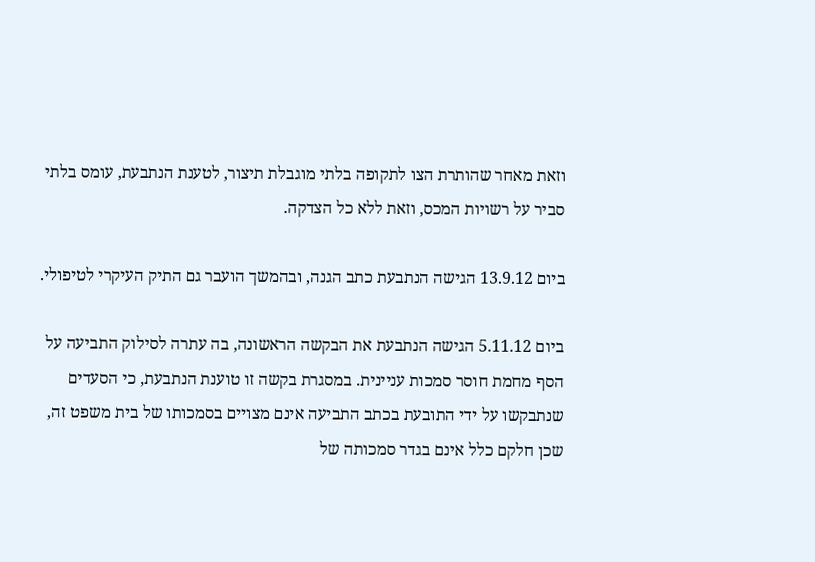וזאת מאחר שהותרת הצו לתקופה בלתי מוגבלת תיצור, לטענת הנתבעת, עומס בלתי סביר על רשויות המכס, וזאת ללא כל הצדקה.

ביום 13.9.12 הגישה הנתבעת כתב הגנה, ובהמשך הועבר גם התיק העיקרי לטיפולי.

ביום 5.11.12 הגישה הנתבעת את הבקשה הראשונה, בה עתרה לסילוק התביעה על הסף מחמת חוסר סמכות עניינית. במסגרת בקשה זו טוענת הנתבעת, כי הסעדים שנתבקשו על ידי התובעת בכתב התביעה אינם מצויים בסמכותו של בית משפט זה, שכן חלקם כלל אינם בגדר סמכותה של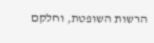הרשות השופטת, וחלקם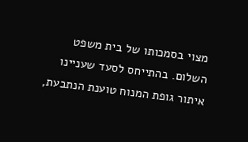מצוי בסמכותו של בית משפט השלום. בהתייחס לסעד שעניינו איתור גופת המנוח טוענת הנתבעת,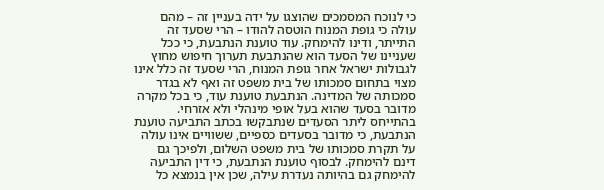כי לנוכח המסמכים שהוצגו על ידה בעניין זה – מהם עולה כי גופת המנוח הוטסה להודו – הרי שסעד זה התייתר, ודינו להימחק. עוד טוענת הנתבעת, כי ככל שעניינו של הסעד הוא שהנתבעת תערוך חיפוש מחוץ לגבולות ישראל אחר גופת המנוח, הרי שסעד זה כלל אינו מצוי בתחום סמכותו של בית משפט זה ואף לא בגדר סמכותה של המדינה. הנתבעת טוענת עוד, כי בכל מקרה מדובר בסעד שהוא בעל אופי מינהלי ולא אזרחי. בהתייחס ליתר הסעדים שנתבקשו בכתב התביעה טוענת הנתבעת, כי מדובר בסעדים כספיים, ששוויים אינו עולה על תקרת סמכותו של בית משפט השלום, ולפיכך גם דינם להימחק. לבסוף טוענת הנתבעת, כי דין התביעה להימחק גם בהיותה נעדרת עילה, שכן אין בנמצא כל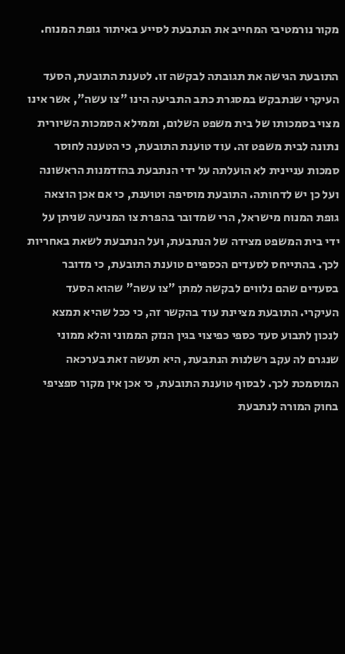מקור נורמטיבי המחייב את הנתבעת לסייע באיתור גופת המנוח.

התובעת הגישה את תגובתה לבקשה זו. לטענת התובעת, הסעד העיקרי שנתבקש במסגרת כתב התביעה הינו "צו עשה", אשר אינו מצוי בסמכותו של בית משפט השלום, וממילא הסמכות השיורית נתונה לבית משפט זה. עוד טוענת התובעת, כי הטענה לחוסר סמכות עניינית לא הועלתה על ידי הנתבעת בהזדמנות הראשונה ועל כן יש לדחותה. התובעת מוסיפה וטוענת, כי אם אכן הוצאה גופת המנוח מישראל, הרי שמדובר בהפרת צו המניעה שניתן על ידי בית המשפט מצידה של הנתבעת, ועל הנתבעת לשאת באחריות לכך. בהתייחס לסעדים הכספיים טוענת התובעת, כי מדובר בסעדים שהם נלווים לבקשה למתן "צו עשה" שהוא הסעד העיקרי. התובעת מציינת עוד בהקשר זה, כי ככל שהיא תמצא לנכון לתבוע סעד כספי כפיצוי בגין הנזק הממוני והלא ממוני שנגרם לה עקב רשלנות הנתבעת, היא תעשה זאת בערכאה המוסמכת לכך. לבסוף טוענת התובעת, כי אכן אין מקור ספציפי בחוק המורה לנתבעת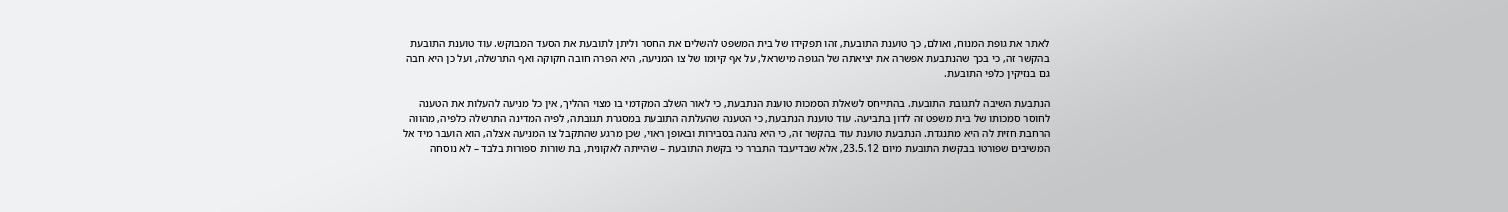לאתר את גופת המנוח, ואולם, כך טוענת התובעת, זהו תפקידו של בית המשפט להשלים את החסר וליתן לתובעת את הסעד המבוקש. עוד טוענת התובעת בהקשר זה, כי בכך שהנתבעת אפשרה את יציאתה של הגופה מישראל, על אף קיומו של צו המניעה, היא הפרה חובה חקוקה ואף התרשלה, ועל כן היא חבה גם בנזיקין כלפי התובעת.

הנתבעת השיבה לתגובת התובעת. בהתייחס לשאלת הסמכות טוענת הנתבעת, כי לאור השלב המקדמי בו מצוי ההליך, אין כל מניעה להעלות את הטענה לחוסר סמכותו של בית משפט זה לדון בתביעה. עוד טוענת הנתבעת, כי הטענה שהעלתה התובעת במסגרת תגובתה, לפיה המדינה התרשלה כלפיה, מהווה הרחבת חזית לה היא מתנגדת. הנתבעת טוענת עוד בהקשר זה, כי היא נהגה בסבירות ובאופן ראוי, שכן מרגע שהתקבל צו המניעה אצלה, הוא הועבר מיד אל המשיבים שפורטו בבקשת התובעת מיום 23.5.12, אלא שבדיעבד התברר כי בקשת התובעת – שהייתה לאקונית, בת שורות ספורות בלבד – לא נוסחה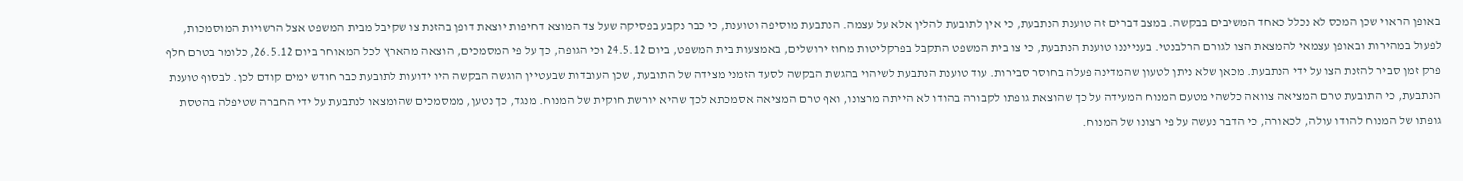באופן הראוי שכן המכס לא נכלל כאחד המשיבים בבקשה. במצב דברים זה טוענת הנתבעת, כי אין לתובעת להלין אלא על עצמה. הנתבעת מוסיפה וטוענת, כי כבר נקבע בפסיקה שעל צד המוצא דחיפות יוצאת דופן בהזנת צו שקיבל מבית המשפט אצל הרשויות המוסמכות, לפעול במהירות ובאופן עצמאי להמצאת הצו לגורם הרלבנטי. בענייננו טוענת הנתבעת, כי צו בית המשפט התקבל בפרקליטות מחוז ירושלים, באמצעות בית המשפט, ביום 24.5.12 וכי הגופה, כך על פי המסמכים, הוצאה מהארץ לכל המאוחר ביום 26.5.12, כלומר בטרם חלף פרק זמן סביר להזנת הצו על ידי הנתבעת. מכאן שלא ניתן לטעון שהמדינה פעלה בחוסר סבירות. עוד טוענת הנתבעת לשיהוי בהגשת הבקשה לסעד הזמני מצידה של התובעת, שכן העובדות שבעטיין הוגשה הבקשה היו ידועות לתובעת כבר חודש ימים קודם לכן. לבסוף טוענת הנתבעת, כי התובעת טרם המציאה צוואה כלשהי מטעם המנוח המעידה על כך שהוצאת גופתו לקבורה בהודו לא הייתה מרצונו, ואף טרם המציאה אסמכתא לכך שהיא יורשת חוקית של המנוח. מנגד, כך נטען, ממסמכים שהומצאו לנתבעת על ידי החברה שטיפלה בהטסת גופתו של המנוח להודו עולה, לכאורה, כי הדבר נעשה על פי רצונו של המנוח.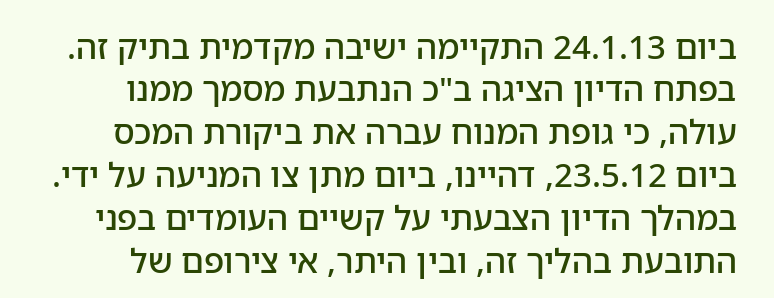ביום 24.1.13 התקיימה ישיבה מקדמית בתיק זה. בפתח הדיון הציגה ב"כ הנתבעת מסמך ממנו עולה, כי גופת המנוח עברה את ביקורת המכס ביום 23.5.12, דהיינו, ביום מתן צו המניעה על ידי. במהלך הדיון הצבעתי על קשיים העומדים בפני התובעת בהליך זה, ובין היתר, אי צירופם של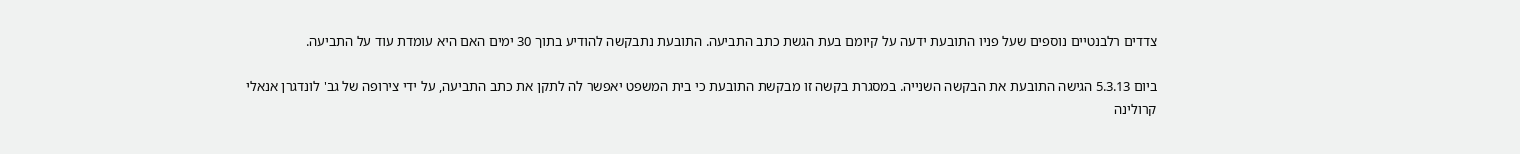צדדים רלבנטיים נוספים שעל פניו התובעת ידעה על קיומם בעת הגשת כתב התביעה. התובעת נתבקשה להודיע בתוך 30 ימים האם היא עומדת עוד על התביעה.

ביום 5.3.13 הגישה התובעת את הבקשה השנייה. במסגרת בקשה זו מבקשת התובעת כי בית המשפט יאפשר לה לתקן את כתב התביעה, על ידי צירופה של גב' לונדגרן אנאלי קרולינה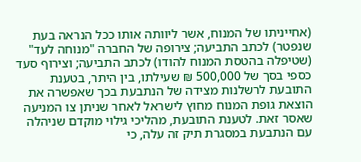(אחייניתו של המנוח, אשר ליוותה אותו ככל הנראה בעת שנפטר) לכתב התביעה; צירופה של החברה "מנוחה לעד" (שטיפלה בהטסת המנוח להודו) לכתב התביעה; וצירוף סעד כספי בסך של 500,000 ₪ שעילתו, בין היתר, בטענת התובעת לרשלנות מצידה של הנתבעת בכך שאפשרה את הוצאת גופת המנוח מחוץ לישראל לאחר שניתן צו המניעה שאסר זאת. לטענת התובעת, מהליכי גילוי מוקדם שניהלה עם הנתבעת במסגרת תיק זה עלה, כי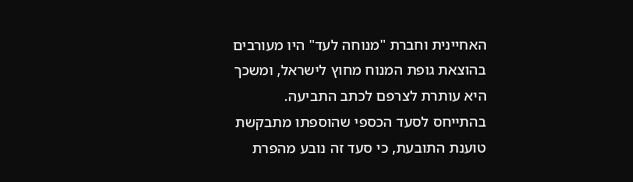האחיינית וחברת "מנוחה לעד" היו מעורבים בהוצאת גופת המנוח מחוץ לישראל, ומשכך היא עותרת לצרפם לכתב התביעה. בהתייחס לסעד הכספי שהוספתו מתבקשת טוענת התובעת, כי סעד זה נובע מהפרת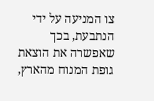צו המניעה על ידי הנתבעת, בכך שאפשרה את הוצאת גופת המנוח מהארץ,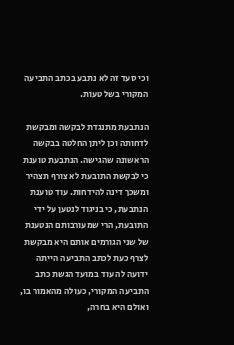וכי סעד זה לא נתבע בכתב התביעה המקורי בשל טעות.

הנתבעת מתנגדת לבקשה ומבקשת לדחותה וכן ליתן החלטה בבקשה הראשונה שהגישה. הנתבעת טוענת כי לבקשת התובעת לא צורף תצהיר ומשכך דינה להידחות. עוד טוענת הנתבעת, כי בניגוד לנטען על ידי התובעת, הרי שמעורבותם הנטענת של שני הגורמים אותם היא מבקשת לצרף כעת לכתב התביעה הייתה ידועה לה עוד במועד הגשת כתב התביעה המקורי, כעולה מהאמור בו, ואולם היא בחרה,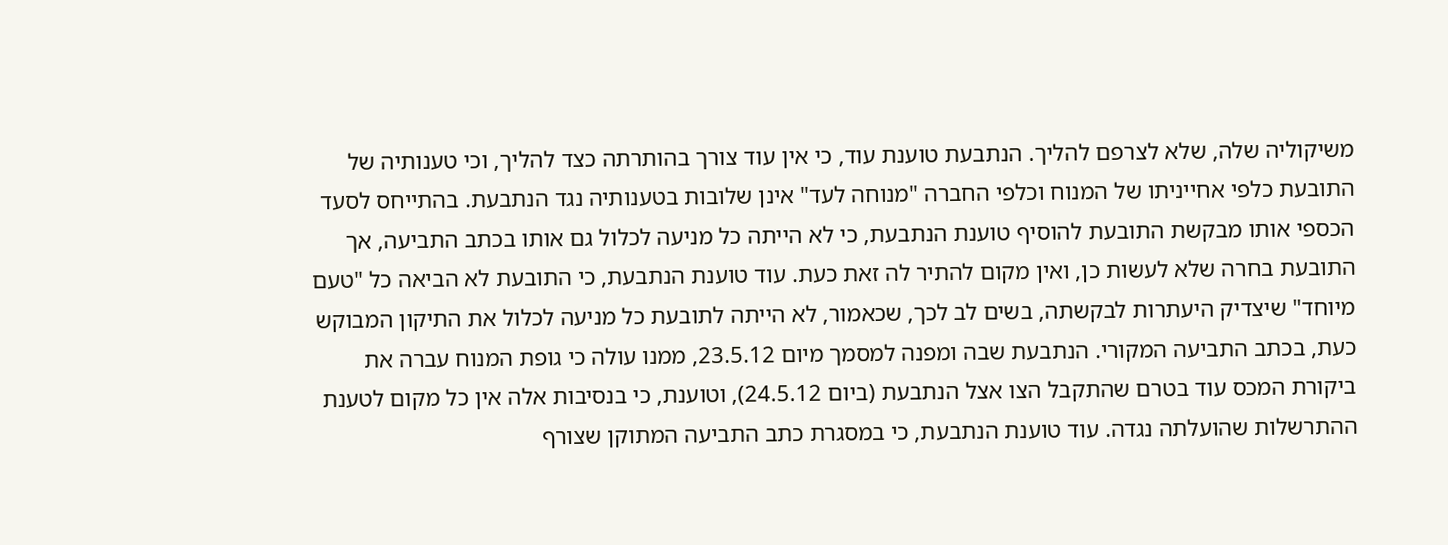משיקוליה שלה, שלא לצרפם להליך. הנתבעת טוענת עוד, כי אין עוד צורך בהותרתה כצד להליך, וכי טענותיה של התובעת כלפי אחייניתו של המנוח וכלפי החברה "מנוחה לעד" אינן שלובות בטענותיה נגד הנתבעת. בהתייחס לסעד הכספי אותו מבקשת התובעת להוסיף טוענת הנתבעת, כי לא הייתה כל מניעה לכלול גם אותו בכתב התביעה, אך התובעת בחרה שלא לעשות כן, ואין מקום להתיר לה זאת כעת. עוד טוענת הנתבעת, כי התובעת לא הביאה כל "טעם מיוחד" שיצדיק היעתרות לבקשתה, בשים לב לכך, שכאמור, לא הייתה לתובעת כל מניעה לכלול את התיקון המבוקש כעת, בכתב התביעה המקורי. הנתבעת שבה ומפנה למסמך מיום 23.5.12, ממנו עולה כי גופת המנוח עברה את ביקורת המכס עוד בטרם שהתקבל הצו אצל הנתבעת (ביום 24.5.12), וטוענת, כי בנסיבות אלה אין כל מקום לטענת ההתרשלות שהועלתה נגדה. עוד טוענת הנתבעת, כי במסגרת כתב התביעה המתוקן שצורף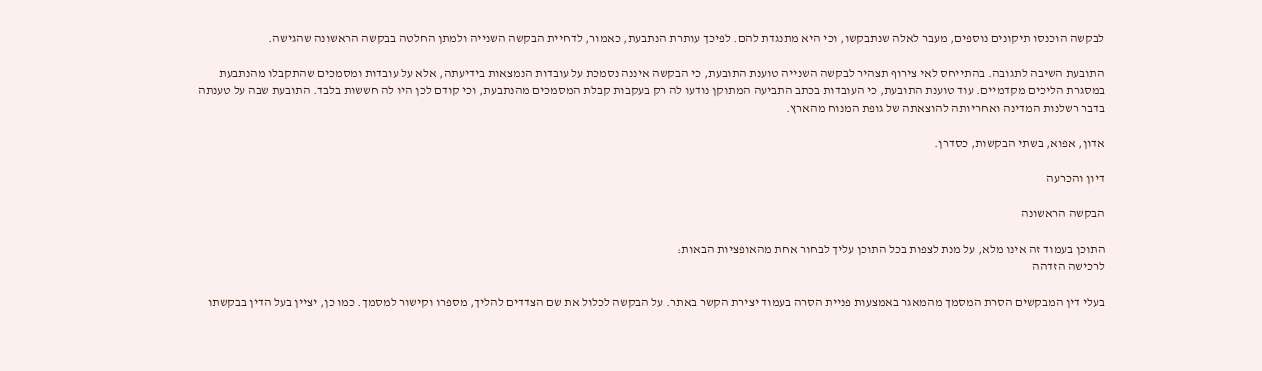לבקשה הוכנסו תיקונים נוספים, מעבר לאלה שנתבקשו, וכי היא מתנגדת להם. לפיכך עותרת הנתבעת, כאמור, לדחיית הבקשה השנייה ולמתן החלטה בבקשה הראשונה שהגישה.

התובעת השיבה לתגובה. בהתייחס לאי צירוף תצהיר לבקשה השנייה טוענת התובעת, כי הבקשה איננה נסמכת על עובדות הנמצאות בידיעתה, אלא על עובדות ומסמכים שהתקבלו מהנתבעת במסגרת הליכים מקדמיים. עוד טוענת התובעת, כי העובדות בכתב התביעה המתוקן נודעו לה רק בעקבות קבלת המסמכים מהנתבעת, וכי קודם לכן היו לה חששות בלבד. התובעת שבה על טענתה בדבר רשלנות המדינה ואחריותה להוצאתה של גופת המנוח מהארץ.

אדון, אפוא, בשתי הבקשות, כסדרן.

דיון והכרעה

הבקשה הראשונה

התוכן בעמוד זה אינו מלא, על מנת לצפות בכל התוכן עליך לבחור אחת מהאופציות הבאות:
לרכישה הזדהה

בעלי דין המבקשים הסרת המסמך מהמאגר באמצעות פניית הסרה בעמוד יצירת הקשר באתר. על הבקשה לכלול את שם הצדדים להליך, מספרו וקישור למסמך. כמו כן, יציין בעל הדין בבקשתו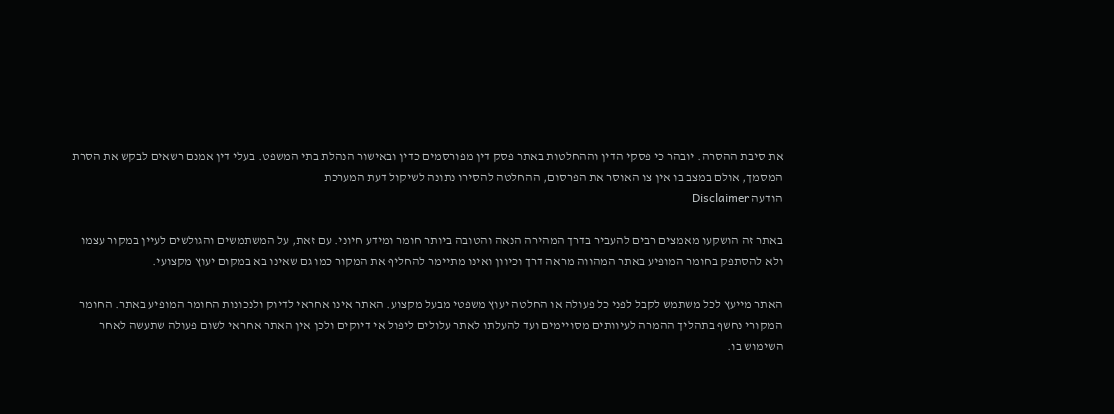את סיבת ההסרה. יובהר כי פסקי הדין וההחלטות באתר פסק דין מפורסמים כדין ובאישור הנהלת בתי המשפט. בעלי דין אמנם רשאים לבקש את הסרת המסמך, אולם במצב בו אין צו האוסר את הפרסום, ההחלטה להסירו נתונה לשיקול דעת המערכת
הודעה Disclaimer

באתר זה הושקעו מאמצים רבים להעביר בדרך המהירה הנאה והטובה ביותר חומר ומידע חיוני. עם זאת, על המשתמשים והגולשים לעיין במקור עצמו ולא להסתפק בחומר המופיע באתר המהווה מראה דרך וכיוון ואינו מתיימר להחליף את המקור כמו גם שאינו בא במקום יעוץ מקצועי.

האתר מייעץ לכל משתמש לקבל לפני כל פעולה או החלטה יעוץ משפטי מבעל מקצוע. האתר אינו אחראי לדיוק ולנכונות החומר המופיע באתר. החומר המקורי נחשף בתהליך ההמרה לעיוותים מסויימים ועד להעלתו לאתר עלולים ליפול אי דיוקים ולכן אין האתר אחראי לשום פעולה שתעשה לאחר השימוש בו.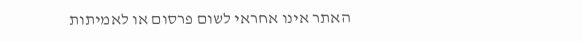האתר אינו אחראי לשום פרסום או לאמיתות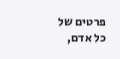פרטים של כל אדם,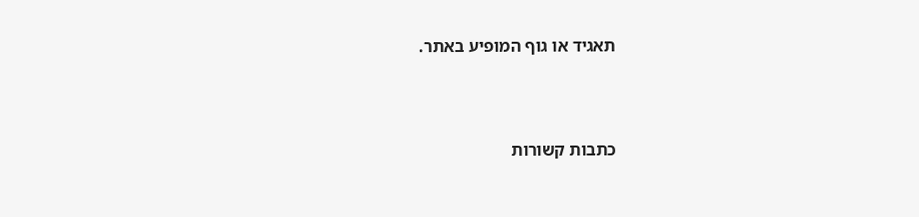תאגיד או גוף המופיע באתר.




כתבות קשורות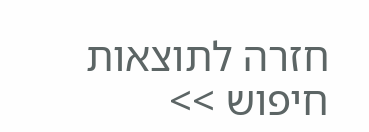חזרה לתוצאות חיפוש >>